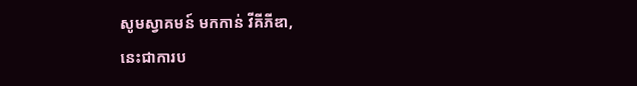សូមស្វាគមន៍ មកកាន់ វីគីភីឌា,
នេះជាការប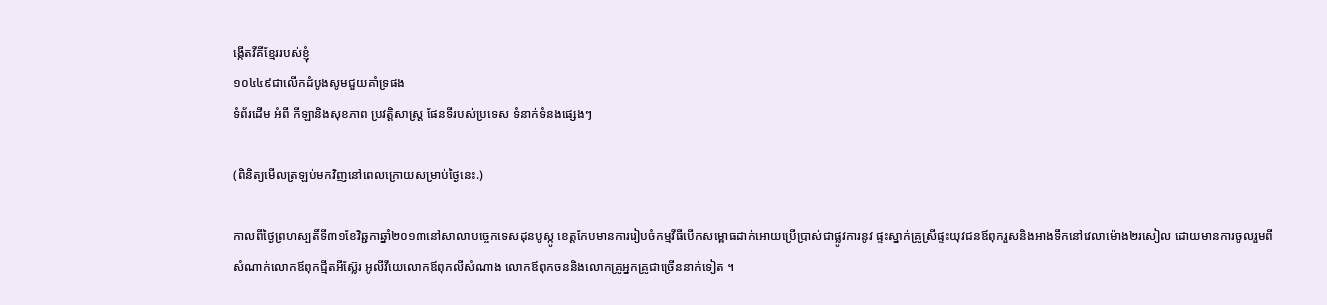ង្កើតវីគីខ្មែររបស់ខ្ញុំ
១០៤៤៩ជាលើកដំបូងសូមជួយគាំទ្រផង
ទំព័រដើម អំពី កីឡានិងសុខភាព ប្រវត្តិសាស្រ្ដ ផែនទីរបស់ប្រទេស ទំនាក់ទំនងផ្សេងៗ

(ពិនិត្យមើលត្រឡប់មកវិញនៅពេលក្រោយសម្រាប់ថ្ងៃនេះ.)

កាលពីថ្ងៃព្រហស្បតិ៍ទី៣១ខែវិឆ្ជកាឆ្នាំ២០១៣នៅសាលាបច្ចេកទេសដុនបូស្កូ ខេត្តកែបមានការរៀបចំកម្មវីធីបើកសម្ពោធដាក់អោយប្រើប្រាស់ជាផ្លូវការនូវ ផ្ទះស្នាក់គ្រូស្រីផ្ទះយុវជនឪពុករួសនិងអាងទឹកនៅវេលាម៉ោង២រសៀល ដោយមានការចូលរួមពីសំណាក់លោកឪពុកជ្មីតអីស្ល៊ែរ អូលីវីយេលោកឪពុកលីសំណាង លោកឪពុកចននិងលោកគ្រូអ្នកគ្រូជាច្រើននាក់ទៀត ។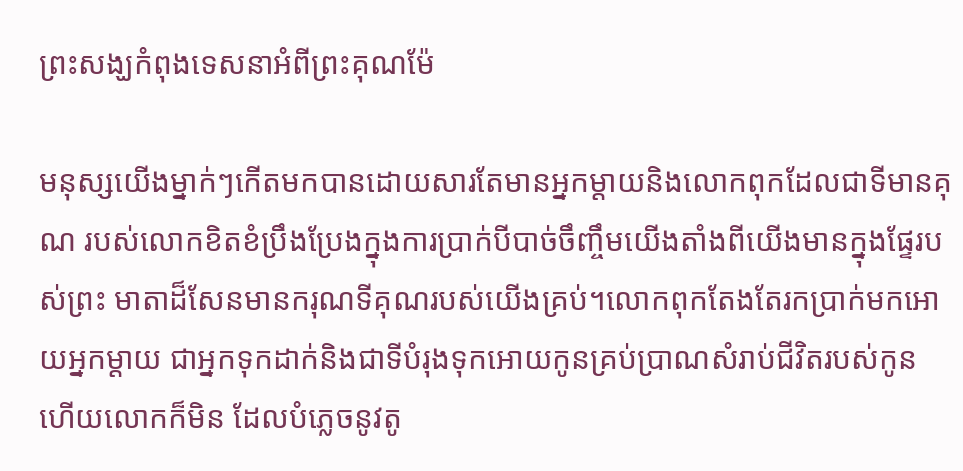ព្រះសង្ឃកំពុងទេសនាអំពីព្រះគុណម៉ែ

មនុស្សយើងម្នាក់ៗកើតមកបានដោយសារតែមានអ្នកម្តាយនិងលោកពុកដែលជាទីមានគុណ របស់លោកខិតខំប្រឹងប្រែងក្នុងការប្រាក់បីបាច់ចឹញ្ចឹមយើងតាំងពីយើងមានក្នុងផ្ទែរបស់ព្រះ មាតាដ៏សែនមានករុណទីគុណរបស់យើងគ្រប់។លោកពុកតែងតែរកប្រាក់មកអោយអ្នកម្តាយ ជាអ្នកទុកដាក់និងជាទីបំរុងទុកអោយកូនគ្រប់ប្រាណសំរាប់ជីវិតរបស់កូន ហើយលោកក៏មិន ដែលបំភ្លេចនូវតូ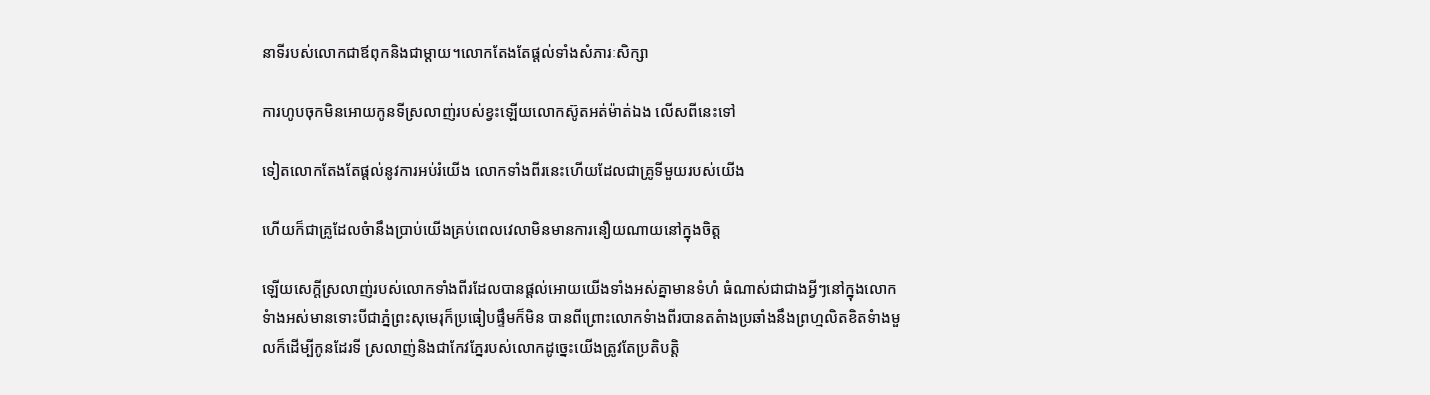នាទីរបស់លោកជាឪពុកនិងជាម្តាយ។លោកតែងតែផ្តល់ទាំងសំភារៈសិក្សា

ការហូបចុកមិនអោយកូនទីស្រលាញ់របស់ខ្វះឡើយលោកស៊ូតអត់ម៉ាត់ឯង លើសពីនេះទៅ

ទៀតលោកតែងតែផ្តល់នូវការអប់រំយើង លោកទាំងពីរនេះហើយដែលជាគ្រូទីមួយរបស់យើង

ហើយក៏ជាគ្រូដែលចំានឹងប្រាប់យើងគ្រប់ពេលវេលាមិនមានការនឿយណាយនៅក្នុងចិត្ត

ឡើយសេក្តីស្រលាញ់របស់លោកទាំងពីរដែលបានផ្តល់អោយយើងទាំងអស់គ្នាមានទំហំ ធំណាស់ជាជាងអ្វីៗនៅក្នុងលោកទំាងអស់មានទោះបីជាភ្នំព្រះសុមេរុក៏ប្រធៀបផ្ទឹមក៏មិន បានពីព្រោះលោកទំាងពីរបានតតំាងប្រឆាំងនឹងព្រហ្មលិតខិតទំាងមួលក៏ដើម្បីកូនដែរទី ស្រលាញ់និងជាកែវភ្នែរបស់លោកដូច្នេះយើងត្រូវតែប្រតិបត្តិ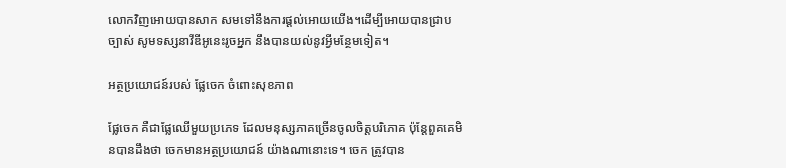លោកវិញអោយបានសាក សមទៅនឹងការផ្តល់អោយយើង។ដើម្បីអោយបានជ្រាបច្បាស់ សូមទស្សនាវីឌីអូនេះរូចអ្នក នឹងបានយល់នូវអ្វីមន្ថែមទៀត។

អត្ថប្រយោជន៍របស់ ផ្លែចេក ចំពោះសុខភាព

ផ្លែចេក គឺជាផ្លែឈើមួយប្រភេទ ដែលមនុស្សភាគច្រើនចូលចិត្តបរិភោគ ប៉ុន្តែពួគគេមិនបានដឹងថា ចេកមានអត្ថប្រយោជន៍ យ៉ាងណានោះទេ។ ចេក ត្រូវបាន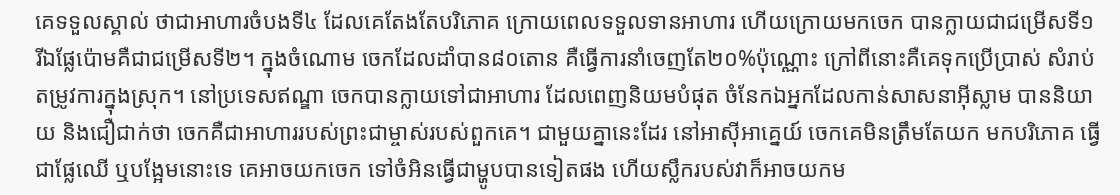គេទទួលស្គាល់ ថាជាអាហារចំបងទី៤ ដែលគេតែងតែបរិភោគ ក្រោយពេលទទួលទានអាហារ ហើយក្រោយមកចេក បានក្លាយជាជម្រើសទី១ រីឯផ្លែប៉ោមគឺជាជម្រើសទី២។ ក្នុងចំណោម ចេកដែលដាំបាន៨០តោន គឺធ្វើការនាំចេញតែ២០%ប៉ុណ្ណោះ ក្រៅពីនោះគឺគេទុកប្រើប្រាស់ សំរាប់តម្រូវការក្នុងស្រុក។ នៅប្រទេសឥណ្ឌា ចេកបានក្លាយទៅជាអាហារ ដែលពេញនិយមបំផុត ចំនែកឯអ្នកដែលកាន់សាសនាអ៊ីស្លាម បាននិយាយ និងជឿជាក់ថា ចេកគឺជាអាហាររបស់ព្រះជាម្ចាស់របស់ពួកគេ។ ជាមួយគ្នានេះដែរ នៅអាស៊ីអាគ្នេយ៍ ចេកគេមិនត្រឹមតែយក មកបរិភោគ ធ្វើជាផ្លែឈើ ឬបង្អែមនោះទេ គេអាចយកចេក ទៅចំអិនធ្វើជាម្ហូបបានទៀតផង ហើយស្លឹករបស់វាក៏អាចយកម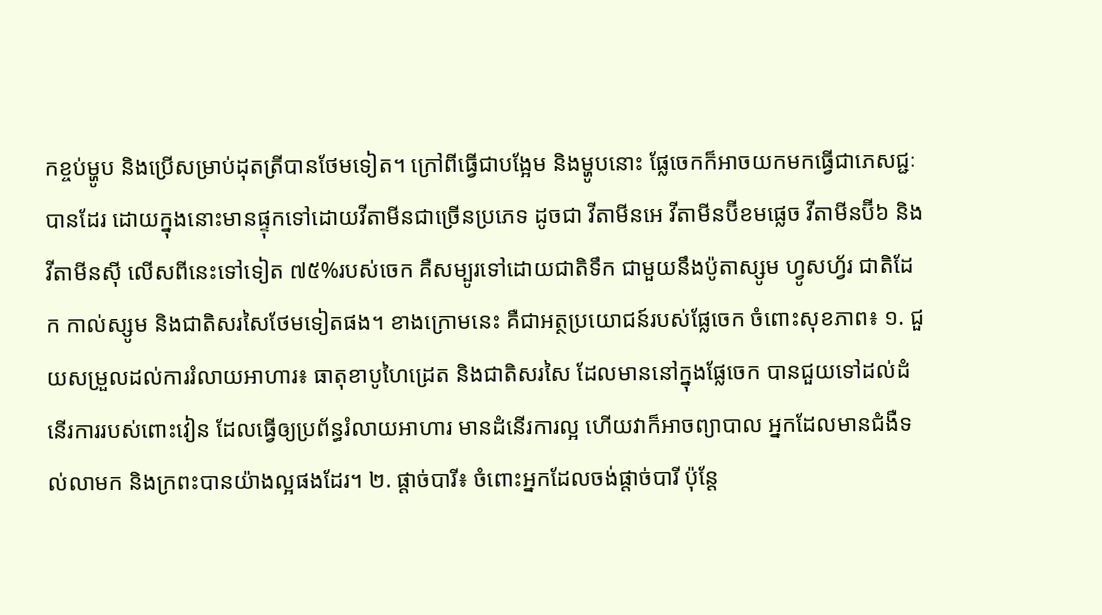កខ្ចប់ម្ហូប និងប្រើសម្រាប់ដុតត្រីបានថែមទៀត។ ក្រៅពីធ្វើជាបង្អែម និងម្ហូបនោះ ផ្លែចេកក៏អាចយកមកធ្វើជាភេសជ្ជៈបានដែរ ដោយក្នុងនោះមានផ្ទុកទៅដោយវីតាមីនជាច្រើនប្រភេទ ដូចជា វីតាមីនអេ វីតាមីនប៊ីខមផ្លេច វីតាមីនប៊ី៦ និងវីតាមីនស៊ី លើសពីនេះទៅទៀត ៧៥%របស់ចេក គឺសម្បូរទៅដោយជាតិទឹក ជាមួយនឹងប៉ូតាស្សូម ហ្វូសហ្វ័រ ជាតិដែក កាល់ស្សូម និងជាតិសរសៃថែមទៀតផង។ ខាងក្រោមនេះ គឺជាអត្ថប្រយោជន៍របស់ផ្លែចេក ចំពោះសុខភាព៖ ១. ជួយសម្រួលដល់ការរំលាយអាហារ៖ ធាតុខាបូហៃដ្រេត និងជាតិសរសៃ ដែលមាននៅក្នុងផ្លែចេក បានជួយទៅដល់ដំនើរការរបស់ពោះវៀន ដែលធ្វើឲ្យប្រព័ន្ធរំលាយអាហារ មានដំនើរការល្អ ហើយវាក៏អាចព្យាបាល អ្នកដែលមានជំងឺទល់លាមក និងក្រពះបានយ៉ាងល្អផងដែរ។ ២. ផ្តាច់បារី៖ ចំពោះអ្នកដែលចង់ផ្តាច់បារី ប៉ុន្តែ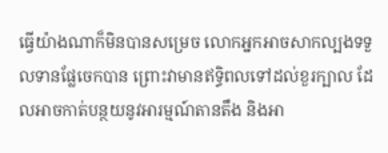ធ្វើយ៉ាងណាក៏មិនបានសម្រេច លោកអ្នកអាចសាកល្បងទទួលទានផ្លែចេកបាន ព្រោះវាមានឥទ្ធិពលទៅដល់ខួរក្បាល ដែលអាចកាត់បន្ថយនូវអារម្មណ៍តានតឹង និងអា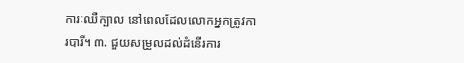ការៈឈឺក្បាល នៅពេលដែលលោកអ្នកត្រូវការបារី។ ៣. ជួយសម្រួលដល់ដំនើរការ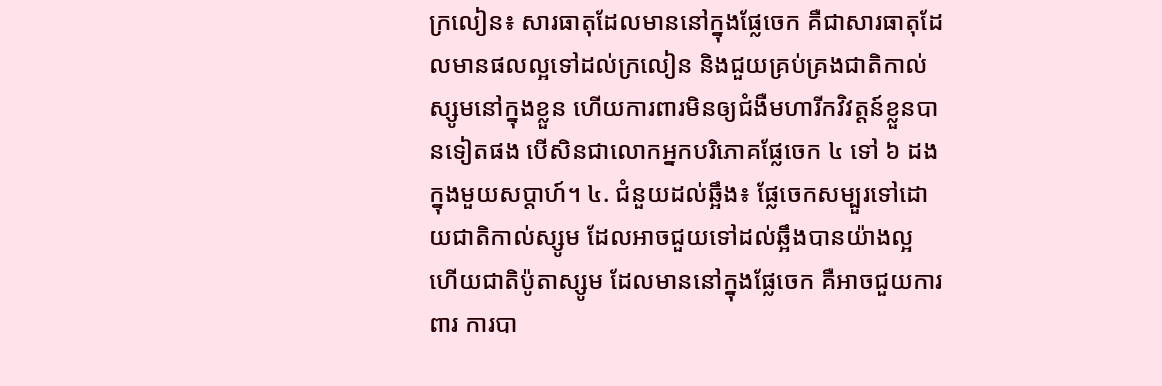ក្រលៀន៖ សារធាតុដែលមាននៅក្នុងផ្លែចេក គឺជាសារធាតុដែលមានផលល្អទៅដល់ក្រលៀន និងជួយគ្រប់គ្រងជាតិកាល់ស្សូមនៅក្នុងខ្លួន ហើយការពារមិនឲ្យជំងឺមហារីកវិវត្តន៍ខ្លួនបានទៀតផង បើសិនជាលោកអ្នកបរិភោគផ្លែចេក ៤ ទៅ ៦ ដង ក្នុងមួយសប្តាហ៍។ ៤. ជំនួយដល់ឆ្អឹង៖ ផ្លែចេកសម្បួរទៅដោយជាតិកាល់ស្សូម ដែលអាចជួយទៅដល់ឆ្អឹងបានយ៉ាងល្អ ហើយជាតិប៉ូតាស្សូម ដែលមាននៅក្នុងផ្លែចេក គឺអាចជួយការពារ ការបា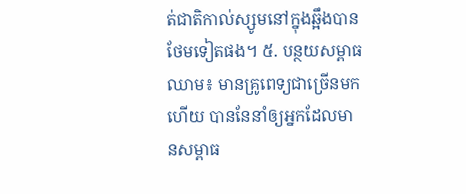ត់ជាតិកាល់ស្សូមនៅក្នុងឆ្អឹងបានថែមទៀតផង។ ៥. បន្ថយសម្ពាធឈាម៖ មានគ្រូពេទ្យជាច្រើនមកហើយ បាននែនាំឲ្យអ្នកដែលមានសម្ពាធ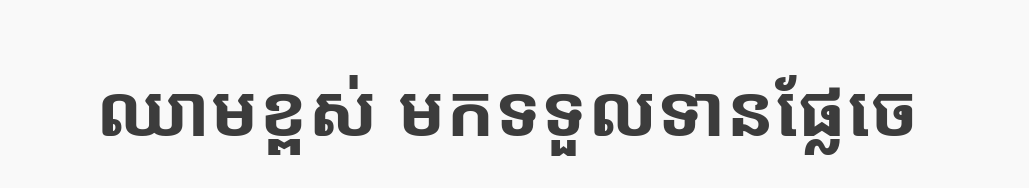ឈាមខ្ពស់ មកទទួលទានផ្លែចេ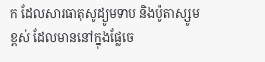ក ដែលសារធាតុសូដ្យូមទាប និងប៉ូតាស្សូមខ្ពស់ ដែលមាននៅក្នុងផ្លែចេ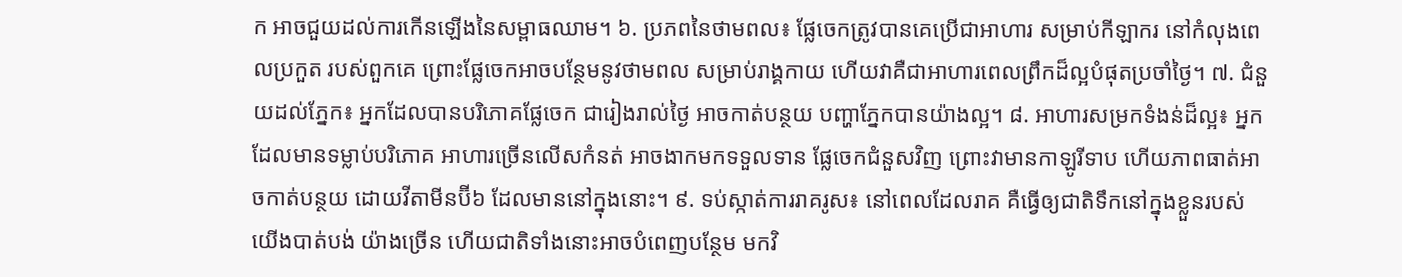ក អាចជួយដល់ការកើនឡើងនៃសម្ពាធឈាម។ ៦. ប្រភពនៃថាមពល៖ ផ្លែចេកត្រូវបានគេប្រើជាអាហារ សម្រាប់កីឡាករ នៅកំលុងពេលប្រកួត របស់ពួកគេ ព្រោះផ្លែចេកអាចបន្ថែមនូវថាមពល សម្រាប់រាង្គកាយ ហើយវាគឺជាអាហារពេលព្រឹកដ៏ល្អបំផុតប្រចាំថ្ងៃ។ ៧. ជំនួយដល់ភ្នែក៖ អ្នកដែលបានបរិភោគផ្លែចេក ជារៀងរាល់ថ្ងៃ អាចកាត់បន្ថយ បញ្ហាភ្នែកបានយ៉ាងល្អ។ ៨. អាហារសម្រកទំងន់ដ៏ល្អ៖ អ្នកដែលមានទម្លាប់បរិភោគ អាហារច្រើនលើសកំនត់ អាចងាកមកទទួលទាន ផ្លែចេកជំនួសវិញ ព្រោះវាមានកាឡូរីទាប ហើយភាពធាត់អាចកាត់បន្ថយ ដោយវីតាមីនប៊ី៦ ដែលមាននៅក្នុងនោះ។ ៩. ទប់ស្កាត់ការរាគរូស៖ នៅពេលដែលរាគ គឺធ្វើឲ្យជាតិទឹកនៅក្នុងខ្លួនរបស់យើងបាត់បង់ យ៉ាងច្រើន ហើយជាតិទាំងនោះអាចបំពេញបន្ថែម មកវិ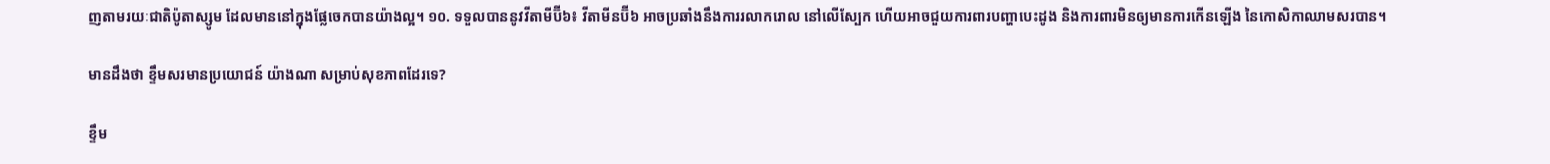ញតាមរយៈជាតិប៉ូតាស្សូម ដែលមាននៅក្នុងផ្លែចេកបានយ៉ាងល្អ។ ១០. ទទួលបាននូវវីតាមីប៊ី៦៖ វីតាមីនប៊ី៦ អាចប្រឆាំងនឹងការរលាករោល នៅលើស្បែក ហើយអាចជួយការពារបញ្ហាបេះដូង និងការពារមិនឲ្យមានការកើនឡើង នៃកោសិកាឈាមសរបាន។

មានដឹងថា ខ្ទឹមសរមានប្រយោជន៍ យ៉ាងណា សម្រាប់សុខភាពដែរទេ?

ខ្ទឹម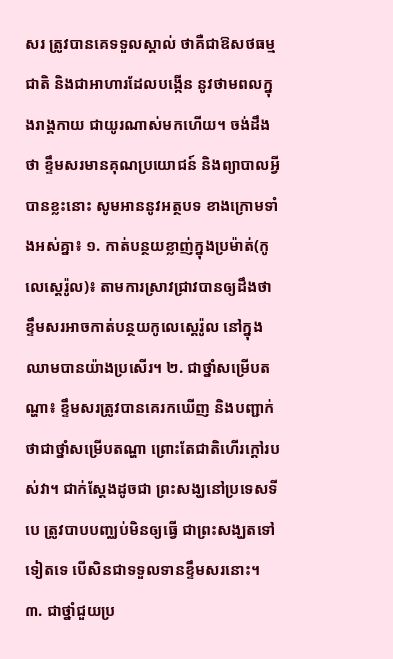សរ ត្រូវបានគេទទួលស្គាល់ ថាគឺជាឱសថធម្មជាតិ និងជាអាហារដែលបង្កើន នូវថាមពលក្នុងរាង្គកាយ ជាយូរណាស់មកហើយ។ ចង់ដឹងថា ខ្ទឹមសរមានគុណប្រយោជន៍ និងព្យាបាលអ្វីបានខ្លះនោះ សូមអាននូវអត្ថបទ ខាងក្រោមទាំងអស់គ្នា៖ ១. កាត់បន្ថយខ្លាញ់ក្នុងប្រម៉ាត់(កូលេស្តេរ៉ូល)៖ តាមការស្រាវជ្រាវបានឲ្យដឹងថា ខ្ទឹមសរអាចកាត់បន្ថយកូលេស្តេរ៉ូល នៅក្នុងឈាមបានយ៉ាងប្រសើរ។ ២. ជាថ្នាំសម្រើបតណ្ហា៖ ខ្ទឹមសរត្រូវបានគេរកឃើញ និងបញ្ជាក់ថាជាថ្នាំសម្រើបតណ្ហា ព្រោះតែជាតិហើរក្តៅរបស់វា។ ជាក់ស្តែងដូចជា ព្រះសង្ឃនៅប្រទេសទីបេ ត្រូវបាបបញ្ឈប់មិនឲ្យធ្វើ ជាព្រះសង្ឃតទៅទៀតទេ បើសិនជាទទួលទានខ្ទឹមសរនោះ។ ៣. ជាថ្នាំជួយប្រ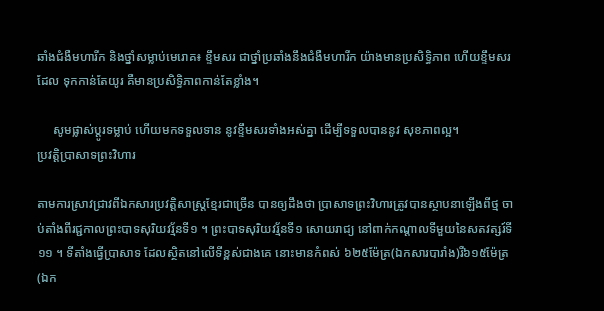ឆាំងជំងឺមហារីក និងថ្នាំសម្លាប់មេរោគ៖ ខ្ទឹមសរ ជាថ្នាំប្រឆាំងនឹងជំងឺមហារីក យ៉ាងមានប្រសិទ្ធិភាព ហើយខ្ទឹមសរដែល ទុកកាន់តែយូរ គឺមានប្រសិទ្ធិភាពកាន់តែខ្លាំង។

     សូមផ្លាស់ប្តូរទម្លាប់ ហើយមកទទួលទាន នូវខ្ទឹមសរទាំងអស់គ្នា ដើម្បីទទួលបាននូវ សុខភាពល្អ។
ប្រវត្តិប្រាសាទព្រះវិហារ

តាមការស្រាវជ្រាវពីឯកសារប្រវត្តិសាស្រ្តខ្មែរជាច្រើន បានឲ្យដឹងថា ប្រាសាទព្រះវិហារត្រូវបានស្ថាបនាឡើងពីថ្ម ចាប់តាំងពីរជ្ជកាលព្រះបាទសុរិយវរ្ម័នទី១ ។ ព្រះបាទសុរិយវរ្ម័នទី១ សោយរាជ្យ នៅពាក់កណ្តាលទីមួយនៃសតវត្សរ៍ទី១១ ។ ទីតាំងធ្វើប្រាសាទ ដែលស្ថិតនៅលើទីខ្ពស់ជាងគេ នោះមានកំពស់ ៦២៥ម៉ែត្រ(ឯកសារបារាំង)រឺ៦១៥ម៉ែត្រ(ឯក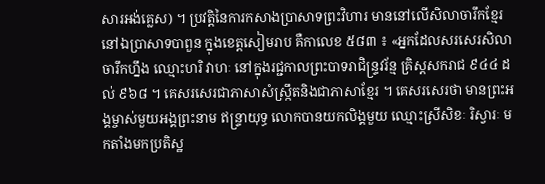សារអង់គ្លេស) ។ ប្រវត្តិនៃការកសាងប្រាសាទព្រះវិហារ មាននៅលើសិលាចារឹកខ្មែរ នៅឯប្រាសាទបាពួន ក្នុងខេត្តសៀមរាប គឺកាលេខ ៥៨៣ ៖ «អ្នកដែលសរសេរសិលាចារឹកហ្នឹង ឈ្មោះហរិ វាហៈ នៅក្នុងរជ្ជកាលព្រះបាទរាជិន្រ្ទវរ័ន្ម គ្រិស្តសករាជ ៩៤៤ ដល់ ៩៦៨ ។ គេសរសេរជាភាសាសំស្រ្កឹតនិងជាភាសាខ្មែរ ។ គេសរសេរថា មានព្រះអង្គម្ចាស់មួយអង្គព្រះនាម ឥន្រ្ទាយុទ្ធ លោកបានយកលិង្គមួយ ឈ្មោះស្រីសិខៈ រិស្វារៈ មកតាំងមកប្រតិស្ឋ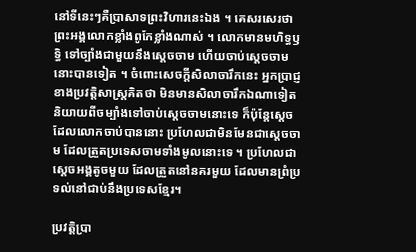នៅទីនេះៗគឺប្រាសាទព្រះវិហារនេះឯង ។ គេសរសេរថា ព្រះអង្គលោកខ្លាំងពូកែខ្លាំងណាស់ ។ លោកមានមហិទ្ធឫទ្ធិ ទៅច្បាំងជាមួយនឹងស្តេចចាម ហើយចាប់ស្តេចចាមនោះបានទៀត ។ ចំពោះសេចក្តីសិលាចារឹកនេះ អ្នកប្រាជ្ញខាងប្រវត្តិសាស្ត្រគិតថា មិនមានសិលាចារឹកឯណាទៀត និយាយពីចម្បាំងទៅចាប់ស្តេចចាមនោះទេ ក៏ប៉ុន្តែស្តេចដែលលោកចាប់បាននោះ ប្រហែលជាមិនមែនជាស្តេចចាម ដែលត្រួតប្រទេសចាមទាំងមូលនោះទេ ។ ប្រហែលជាស្តេចអង្គតូចមួយ ដែលត្រួតនៅនគរមួយ ដែលមានព្រំប្រទល់នៅជាប់នឹងប្រទេសខ្មែរ។

ប្រវត្តិប្រា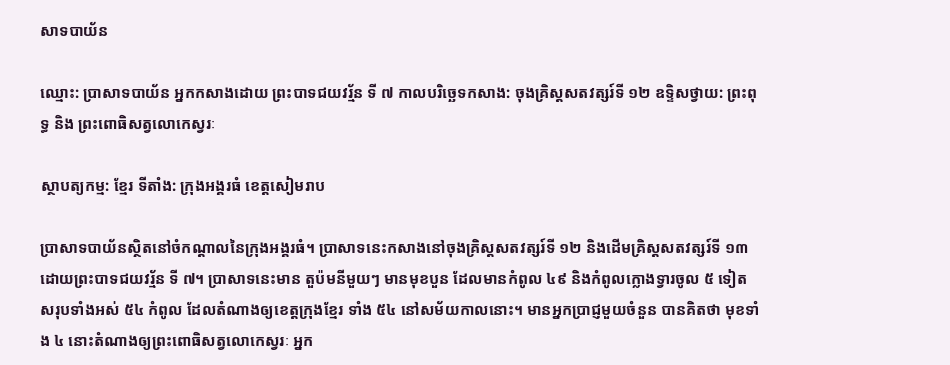សាទបាយ័ន

ឈ្មោះ: ប្រាសាទបាយ័ន អ្នកកសាងដោយ ព្រះបាទជយវរ្ម័ន ទី ៧ កាលបរិច្ឆេទកសាង: ចុងគ្រិស្តសតវត្សរ៍ទី ១២ ឧទ្ទិសថ្វាយ: ព្រះពុទ្ធ និង ព្រះពោធិសត្វលោកេស្វរៈ

ស្ថាបត្យកម្ម: ខ្មែរ ទីតាំង: ក្រុងអង្គរធំ ខេត្តសៀមរាប

ប្រាសាទបាយ័នស្ថិតនៅចំកណ្តាលនៃក្រុងអង្គរធំ។ ប្រាសាទនេះកសាងនៅចុងគ្រិស្តសតវត្សរ៍ទី ១២ និងដើមគ្រិស្តសតវត្សរ៍ទី ១៣ ដោយព្រះបាទជយវរ្ម័ន ទី ៧។ ប្រាសាទនេះមាន តួប៉មនីមួយៗ មានមុខបួន ដែលមានកំពូល ៤៩ និងកំពូលក្លោងទ្វារចូល ៥ ទៀត សរុបទាំងអស់ ៥៤ កំពូល ដែលតំណាងឲ្យខេត្តក្រុងខ្មែរ ទាំង ៥៤ នៅសម័យកាលនោះ។ មានអ្នកប្រាជ្ញមួយចំនួន បានគិតថា មុខទាំង ៤ នោះតំណាងឲ្យព្រះពោធិសត្វលោកេស្វរៈ អ្នក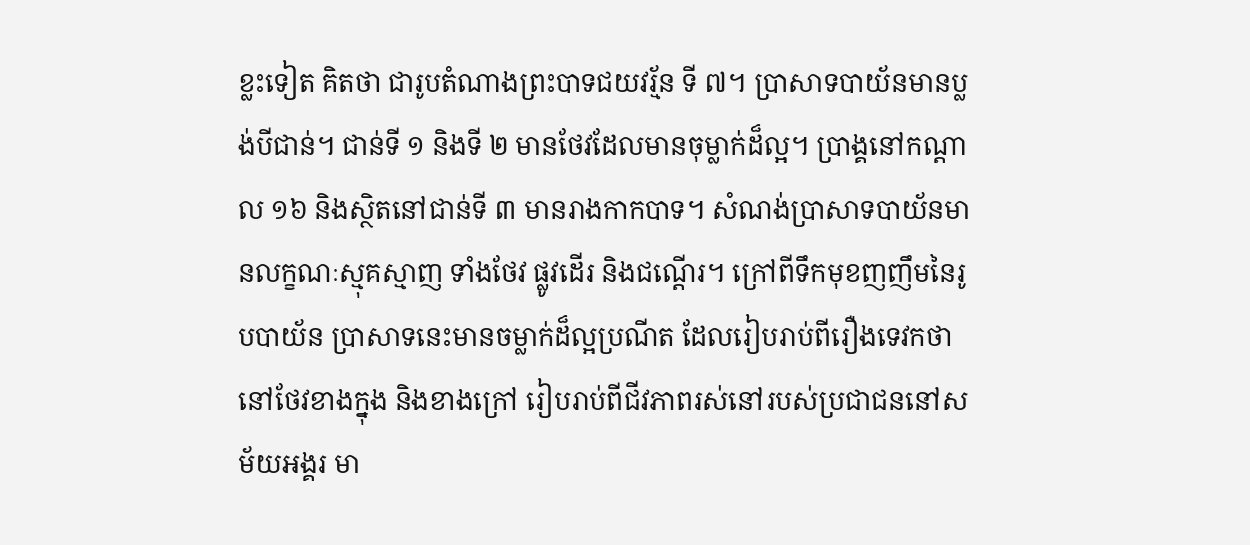ខ្លះទៀត គិតថា ជារូបតំណាងព្រះបាទជយវរ្ម័ន ទី ៧។ ប្រាសាទបាយ័នមានប្លង់បីជាន់។ ជាន់ទី ១ និងទី ២ មានថែវដែលមានចុម្លាក់ដ៏ល្អ។ ប្រាង្គនៅកណ្តាល ១៦ និងស្ថិតនៅជាន់ទី ៣ មានរាងកាកបាទ។ សំណង់ប្រាសាទបាយ័នមានលក្ខណៈស្មុគស្មាញ ទាំងថែវ ផ្លូវដើរ និងជណ្តើរ។ ក្រៅពីទឹកមុខញញឹមនៃរូបបាយ័ន ប្រាសាទនេះមានចម្លាក់ដ៏ល្អប្រណីត ដែលរៀបរាប់ពីរឿងទេវកថានៅថែវខាងក្នុង និងខាងក្រៅ រៀបរាប់ពីជីវភាពរស់នៅរបស់ប្រជាជននៅសម័យអង្គរ មា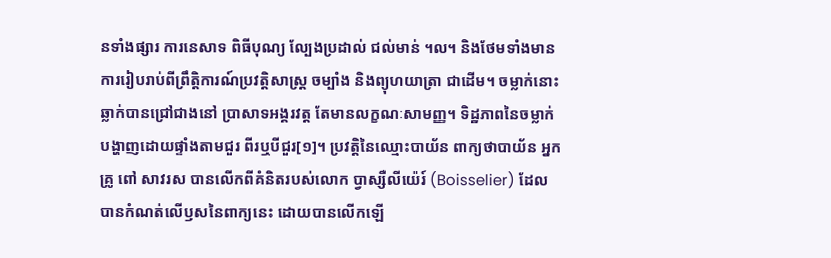នទាំងផ្សារ ការនេសាទ ពិធីបុណ្យ ល្បែងប្រដាល់ ជល់មាន់ ។ល។ និងថែមទាំងមានការរៀបរាប់ពីព្រឹត្តិការណ៍ប្រវត្តិសាស្រ្ត ចម្បាំង និងព្យុហយាត្រា ជាដើម។ ចម្លាក់នោះឆ្លាក់បានជ្រៅជាងនៅ ប្រាសាទអង្គរវត្ត តែមានលក្ខណៈសាមញ្ញ។ ទិដ្ឋភាពនៃចម្លាក់ បង្ហាញដោយផ្ទាំងតាមជួរ ពីរឬបីជួរ[១]។ ប្រវត្តិនៃឈ្មោះបាយ័ន ពាក្យថាបាយ័ន អ្នកគ្រូ ពៅ សាវរស បានលើកពីគំនិតរបស់លោក ប្វាស្សឺលីយ៉េរ៍ (Boisselier) ដែលបានកំណត់លើឫសនៃពាក្យនេះ ដោយបានលើកឡើ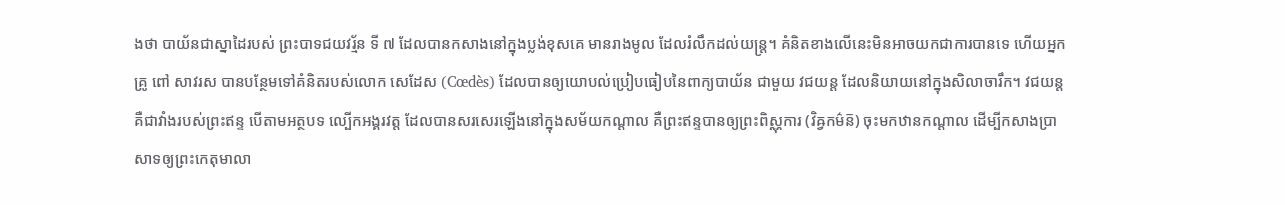ងថា បាយ័នជាស្នាដៃរបស់ ព្រះបាទជយវរ្ម័ន ទី ៧ ដែលបានកសាងនៅក្នុងប្លង់ខុសគេ មានរាងមូល ដែលរំលឹកដល់យន្ត្រ។ គំនិតខាងលើនេះមិនអាចយកជាការបានទេ ហើយអ្នកគ្រូ ពៅ សាវរស បានបន្ថែមទៅគំនិតរបស់លោក សេដែស (Cœdès) ដែលបានឲ្យយោបល់ប្រៀបធៀបនៃពាក្យបាយ័ន ជាមួយ វជយន្ត ដែលនិយាយនៅក្នុងសិលាចារឹក។ វជយន្ត គឺជាវាំងរបស់ព្រះឥន្ទ បើតាមអត្ថបទ ល្បើកអង្គរវត្ត ដែលបានសរសេរឡើងនៅក្នុងសម័យកណ្តាល គឺព្រះឥន្ទបានឲ្យព្រះពិស្ណុការ (វិឝ្វកម៌ន៑) ចុះមកឋានកណ្តាល ដើម្បីកសាងប្រាសាទឲ្យព្រះកេតុមាលា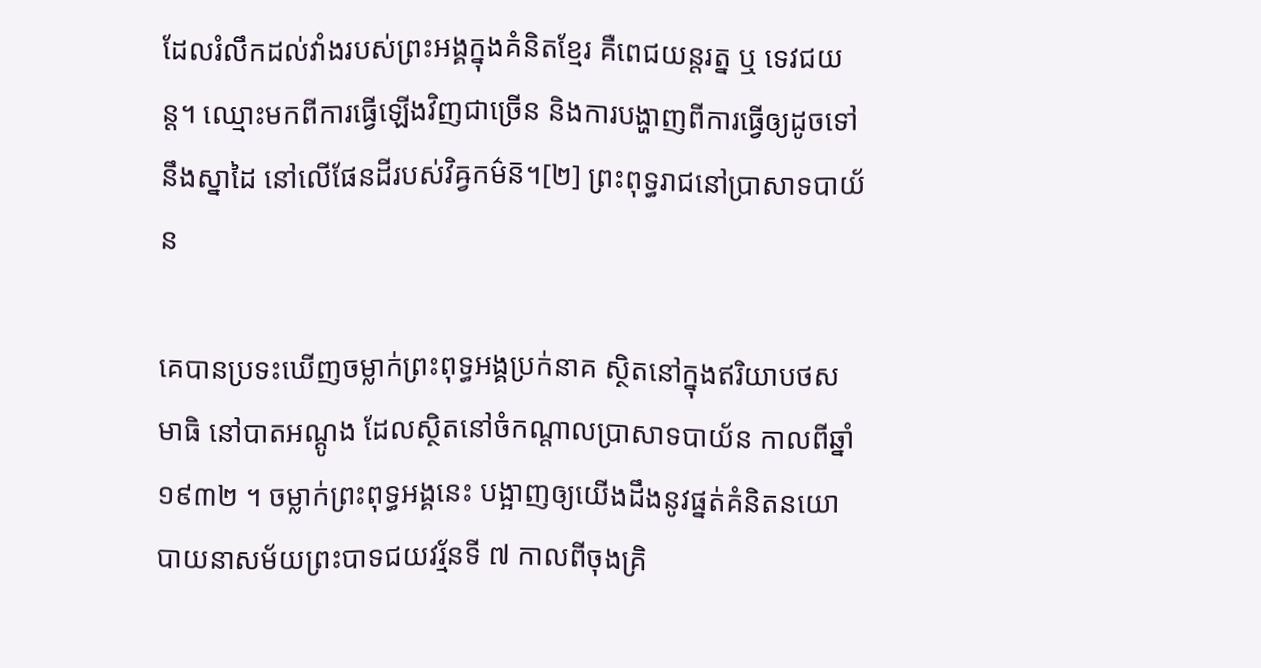ដែលរំលឹកដល់វាំងរបស់ព្រះអង្គក្នុងគំនិតខ្មែរ គឺពេជយន្តរត្ន ឬ ទេវជយន្ត។ ឈ្មោះមកពីការធ្វើឡើងវិញជាច្រើន និងការបង្ហាញពីការធ្វើឲ្យដូចទៅនឹងស្នាដៃ នៅលើផែនដីរបស់វិឝ្វកម៌ន៑។[២] ព្រះពុទ្ធរាជនៅប្រាសាទបាយ័ន

គេបានប្រទះឃើញចម្លាក់ព្រះពុទ្ធអង្គប្រក់នាគ ស្ថិតនៅក្នុងឥរិយាបថសមាធិ នៅបាតអណ្តូង ដែលស្ថិតនៅចំកណ្តាលប្រាសាទបាយ័ន កាលពីឆ្នាំ ១៩៣២ ។ ចម្លាក់ព្រះពុទ្ធអង្គនេះ បង្អាញឲ្យយើងដឹងនូវផ្នត់គំនិតនយោបាយនាសម័យព្រះបាទជយវរ្ម័នទី ៧ កាលពីចុងគ្រិ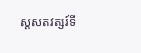ស្តសតវត្សរ៍ទី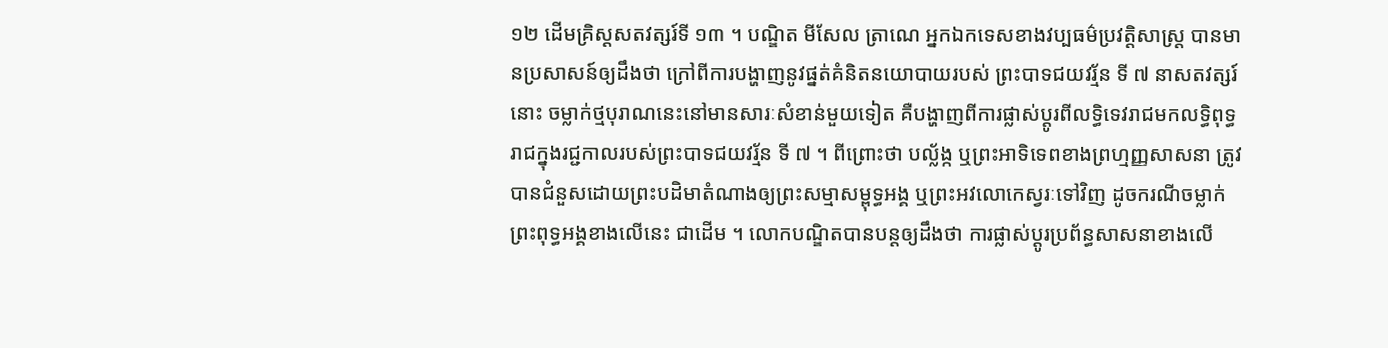១២ ដើមគ្រិស្តសតវត្សរ៍ទី ១៣ ។ បណ្ឌិត មីសែល ត្រាណេ អ្នកឯកទេសខាងវប្បធម៌‌ប្រវត្តិសាស្រ្ត បានមានប្រសាសន៍ឲ្យដឹងថា ក្រៅពីការបង្ហាញនូវផ្នត់គំនិតនយោបាយរបស់ ព្រះបាទជយវរ្ម័ន ទី ៧ នាសតវត្សរ៍នោះ ចម្លាក់ថ្មបុរាណនេះនៅមានសារៈសំខាន់មួយទៀត គឺបង្ហាញពីការផ្លាស់ប្តូរពីលទ្ធិទេវរាជមកលទ្ធិពុទ្ធរាជក្នុងរជ្ជកាលរបស់ព្រះបាទជយវរ្ម័ន ទី ៧ ។ ពីព្រោះថា បល្ល័ង្ក ឬព្រះអាទិទេពខាងព្រហ្មញ្ញសាសនា ត្រូវបានជំនួសដោយព្រះបដិមាតំណាងឲ្យព្រះសម្មាសម្ពុទ្ធអង្គ ឬព្រះអវលោកេស្វរៈទៅវិញ ដូចករណីចម្លាក់ព្រះពុទ្ធអង្គខាងលើនេះ ជាដើម ។ លោកបណ្ឌិតបានបន្តឲ្យដឹងថា ការផ្លាស់ប្តូរប្រព័ន្ធសាសនាខាងលើ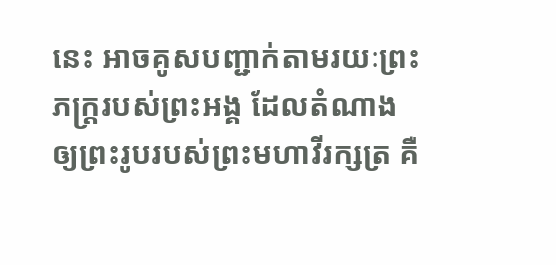នេះ អាចគូសបញ្ជាក់តាមរយៈព្រះភក្រ្តរបស់ព្រះអង្គ ដែលតំណាងឲ្យព្រះរូបរបស់ព្រះមហាវីរក្សត្រ គឺ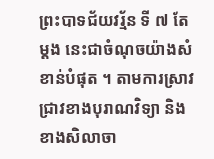ព្រះបាទជ័យវរ្ម័ន ទី ៧ តែម្តង នេះជាចំណុចយ៉ាងសំខាន់បំផុត ។ តាមការស្រាវជ្រាវខាងបុរាណវិទ្យា និង ខាងសិលាចា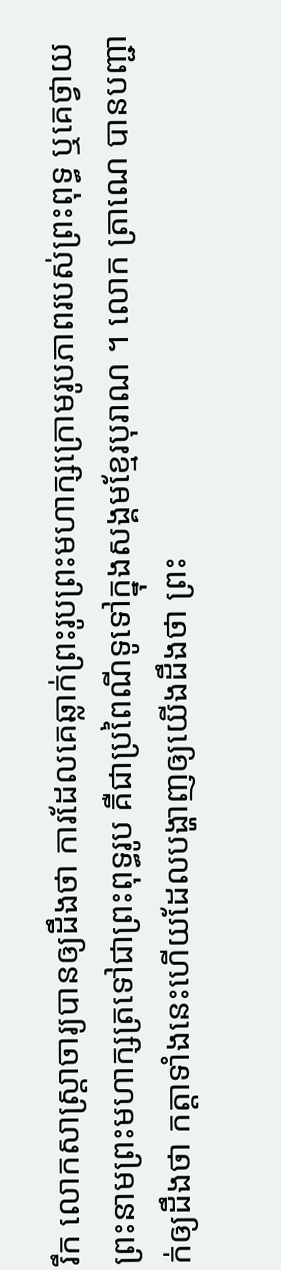រឹក លោកសាស្រ្តាចារ្យបានឲ្យដឹងថា ការដែលគេឆ្លាក់ព្រះរូបព្រះមហាក្សក្រោមរូបភាពរបស់ព្រះពុទ្ធ ឬគេថ្វាយព្រះនាមព្រះមហាក្សត្រទៅជាព្រះពុទ្ធរូប គឺជាប្រពៃណីទូទៅក្នុងសង្គមខែ្មរបុរាណ ។ លោក ត្រាណេ បានបញ្ជាក់ឲ្យដឹងថា កត្តាទាំងនេះហើយដែលបង្ហាញឲ្យយើងដឹងថា ព្រះ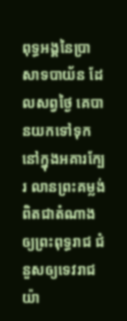ពុទ្ធអង្គនៃប្រាសាទបាយ័ន ដែលសព្វថៃ្ង គេបានយកទៅទុកនៅក្នុងអគារកែ្បរ លានព្រះគម្លង់ ពិតជាតំណាងឲ្យព្រះពុទ្ធរាជ ជំនួសឲ្យទេវរាជយ៉ា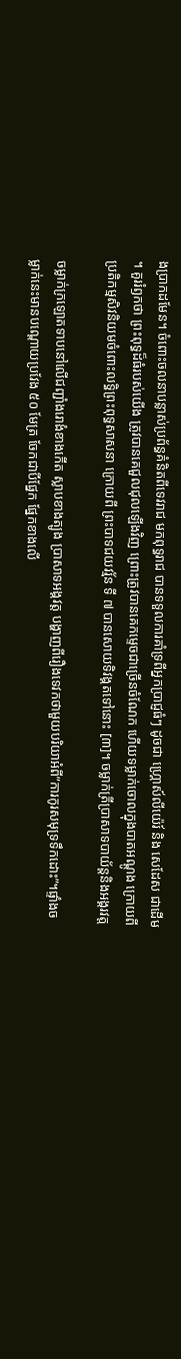ងប្រាកដមែន។ ចំពោះចលនាបន្លាស់ប្រព័ន្ធគំនិតពីទេវរាជ មកពុទ្ធរាជ បានទទួលការគាំទ្រពីអ្នកប្រាជ្ញធំៗ ដូចជា ហ្គ្រោស៍លីយ៉េរ៍ និង សេដែស ជាដើម ។ គួររំឭកថា ព្រះពុទ្ធដ៏ធំរបស់យើង ត្រូវបានគេជួលជុលឡើងវិញ ព្រោះត្រូវបានគេកមេ្ទចជាច្រើនចំណែក ហើយទម្លាក់ចោលក្នុងបាតអណ្តូង ក្រោយពីប្រតិកម្មសិវនិយមចំពោះលទ្ធិព្រះពុទ្ធសាសនា ក្រោយពី ព្រះបាទជយវរ្ម័ន ទី ៧ បានសោយទិវង្គតទៅនោះ [៣]។ ចម្លាក់ត្រីប្រាសាទបាយ័ន្តនិងអង្គរវត្ត

ចម្លាក់ក្រឡោតទាបនៅលើជញ្ជាំងរោងំខាងកើត ស្លាបខាងត្បូង ប្រាសាទអង្គវត្ត បង្ហាញពីរឿងទេវកថាមួយបរិយាអំពី”ការកូរសមុទ្រទឹកដោះ”។ផ្ទាំងចម្លាក់នេះមានបណ្តោយប្រវែង ៥០ មែត្រ ចែកជាបីផ្នែក ផ្នែកខាងលើ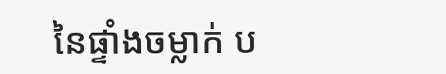នៃផ្ទាំងចម្លាក់ ប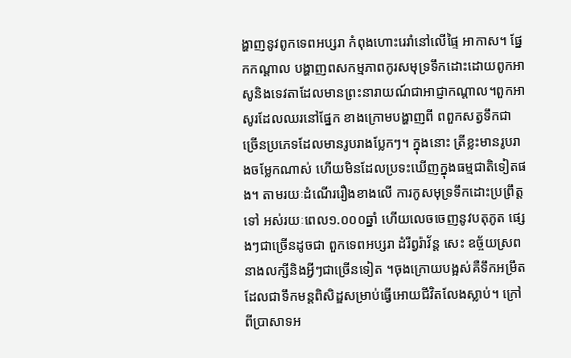ង្ហាញនូវពូកទេពអប្សរា កំពុងហោះរេរាំនៅលើផ្ទៃ អាកាស។ ផ្នែកកណ្តាល បង្ហាញពសកម្មភាពកូរសមុទ្រទឹកដោះដោយពូកអាសូនិងទេវតាដែលមានព្រះនារាយណ៍ជាអាជ្ញាកណ្តាល។ពួកអាសូរដែលឈរនៅផ្នែក ខាងក្រោមបង្ហាញពី ពពួកសត្វទឹកជាច្រើនប្រភេទដែលមានរូបរាងប្លែកៗ។ ក្នុងនោះ ត្រីខ្លះមានរូបរាងចម្លែកណាស់ ហើយមិនដែលប្រទះឃើញក្នុងធម្មជាតិទៀតផង។ តាមរយៈដំណើររឿងខាងលើ ការកូសមុទ្រទឹកដោះប្រព្រឹត្តទៅ អស់រយៈពេល១.០០០ឆ្នាំ ហើយលេចចេញនូវបតុភូត ផ្សេងៗជាច្រើនដូចជា ពួកទេពអប្សរា ដំរីព្វរ៉ាវ័ន្ត សេះ ឧច្ច័យស្រព នាងលក្សីនិងអ្វីៗជាច្រើនទៀត ។ចុងក្រោយបង្អស់គឺទឹកអម្រឹតដែលជាទឹកមន្តពិសិដ្ឌសម្រាប់ធ្វើអោយជីវិតលែងស្លាប់។ ក្រៅពីប្រាសាទអ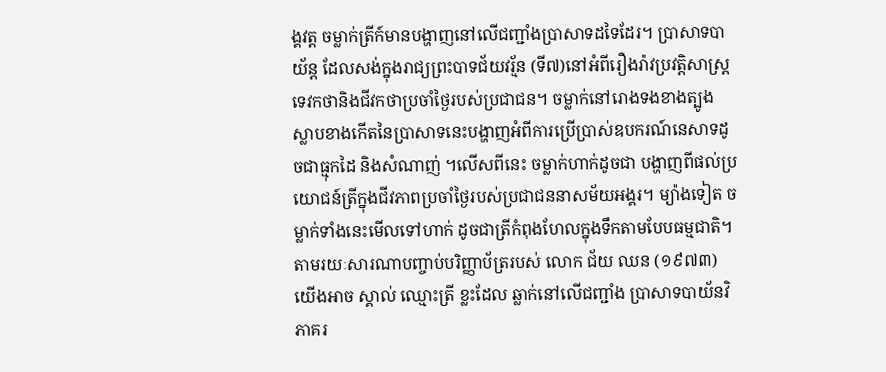ង្គវត្ត ចម្លាក់ត្រីក៍មានបង្ហាញនៅលើជញ្ជាំងប្រាសាទដទៃដែរ។ ប្រាសាទបាយ័ន្ត ដែលសង់ក្នុងរាជ្យព្រះបាទជ័យវរ្ម័ន (ទី៧)នៅអំពីរឿងរ៉ាវប្រវត្តិសាស្រ្តទេវកថានិងជីវកថាប្រចាំថ្ងៃរបស់ប្រជាជន។ ចម្លាក់នៅរោងទងខាងត្បូង ស្លាបខាងកើតនៃប្រាសាទនេះបង្ហាញអំពីការប្រើប្រាស់ឧបករណ៍នេសាទដូចជាធ្មុកដៃ និងសំណាញ់ ។លើសពីនេះ ចម្លាក់ហាក់ដូចជា បង្ហាញពីផល់ប្រយោជន៍ត្រីក្នុងជីវភាពប្រចាំថ្ងៃរបស់ប្រជាជននាសម័យអង្គរ។ ម្យ៉ាងទៀត ចម្លាក់ទាំងនេះមើលទៅហាក់ ដូចជាត្រីកំពុងហែលក្នុងទឹកតាមបែបធម្មជាតិ។ តាមរយៈសារណាបញ្ចាប់បរិញ្ញាប័ត្ររបស់ លោក ជ័យ ឈន (១៩៧៣) យើងអាច ស្គាល់ ឈ្មោះត្រី ខ្លះដែល ឆ្លាក់នៅលើជញ្ជាំង ប្រាសាទបាយ័នវិភាគរ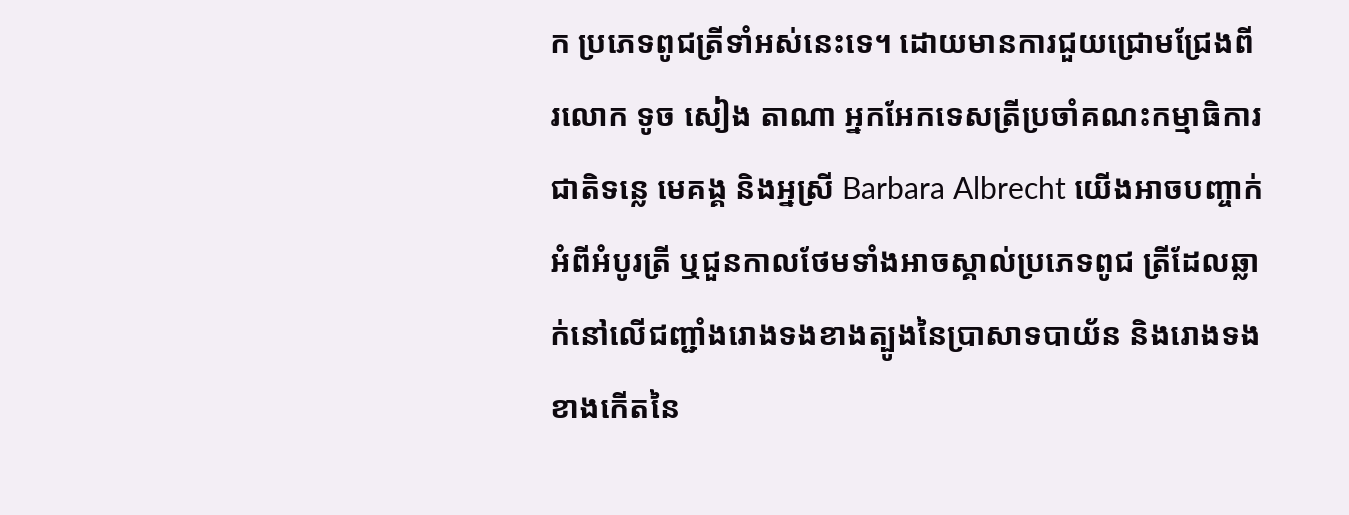ក ប្រភេទពូជត្រីទាំអស់នេះទេ។ ដោយមានការជួយជ្រោមជ្រែងពីរលោក ទូច សៀង តាណា អ្នកអែកទេសត្រីប្រចាំគណះកម្មាធិការជាតិទន្លេ មេគង្គ និងអ្នស្រី Barbara Albrecht យើងអាចបញ្ចាក់ អំពីអំបូរត្រី ឬជួនកាលថែមទាំងអាចស្គាល់ប្រភេទពូជ ត្រីដែលឆ្លាក់នៅលើជញ្ជាំងរោងទងខាងត្បូងនៃប្រាសាទបាយ័ន និងរោងទងខាងកើតនៃ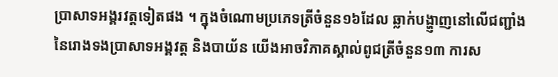ប្រាសាទអង្គរវត្តទៀតផង ។ ក្នុងចំណោមប្រភេទត្រីចំនួន១៦ដែល ឆ្លាក់បង្ហា្ញញនៅលើជញ្ជាំងនៃរោងទងប្រាសាទអង្គវត្ត និងបាយ័ន យើងអាចវិភាគស្គាល់ពូជត្រីចំនួន១៣ ការស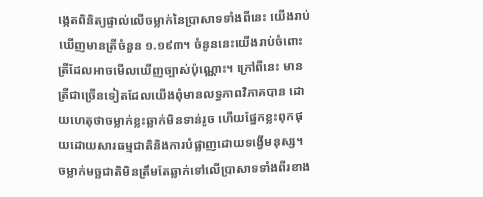ង្កេតពិនិត្យផ្ទាល់លើចម្លាក់នៃប្រាសាទទាំងពីនេះ យើងរាប់ឃើញមានត្រីចំនួន ១.១៩៣។ ចំនូននេះយើងរាប់ចំពោះត្រីដែលអាចមើលឃើញច្បាស់ប៉ុណ្ណោះ។ ក្រៅពីនេះ មានត្រីជាច្រើនទៀតដែលយើងពុំមានលទ្ធភាពវិភាគបាន ដោយហេតុថាចម្លាក់ខ្លះឆ្លាក់មិនទាន់រូច ហើយផ្នែកខ្លះពុកផុយដោយសារធម្មជាតិនិងការបំផ្លាញដោយទង្វើមនុស្ស។ ចម្លាក់មច្ឆជាតិមិនត្រឹមតែឆ្លាក់ទៅលើប្រាសាទទាំងពីរខាង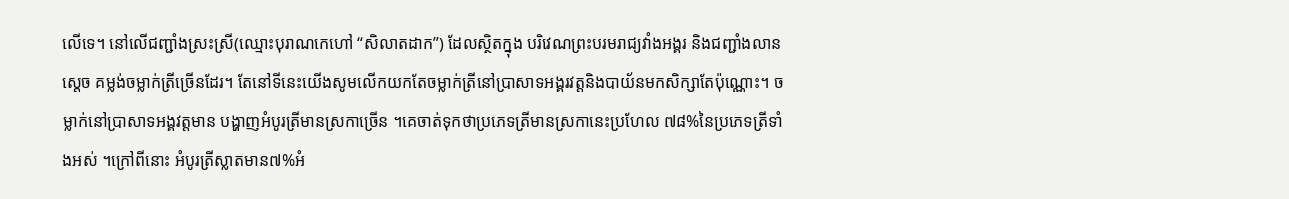លើទេ។ នៅលើជញ្ជាំងស្រះស្រី(ឈ្មោះបុរាណកេហៅ “សិលាតដាក”) ដែលស្ថិតក្នុង បរិវេណព្រះបរមរាជ្យវាំងអង្គរ និងជញ្ជាំងលានស្តេច គម្លង់ចម្លាក់ត្រីច្រើនដែរ។ តែនៅទីនេះយើងសូមលើកយកតែចម្លាក់ត្រីនៅប្រាសាទអង្គរវត្តនិងបាយ័នមកសិក្សាតែប៉ុណ្ណោះ។ ចម្លាក់នៅប្រាសាទអង្គវត្តមាន បង្ហាញអំបូរត្រីមានស្រកាច្រើន ។គេចាត់ទុកថាប្រភេទត្រីមានស្រកានេះប្រហែល ៧៨%នៃប្រភេទត្រីទាំងអស់ ។ក្រៅពីនោះ អំបូរត្រីស្លាតមាន៧%អំ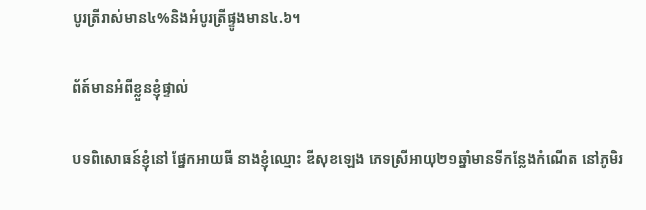បូរត្រីរាស់មាន៤%និងអំបូរត្រីផ្ទូងមាន៤.៦។

ព័ត៍មានអំពីខ្លួនខ្ញុំផ្ទាល់

បទពិសោធន៍ខ្ញុំនៅ ផ្នែកអាយធី នាងខ្ញុំឈ្មោះ ឌីសុខឡេង ភេទស្រីអាយុ២១ឆ្នាំមានទីកន្លែងកំណើត នៅភូមិរ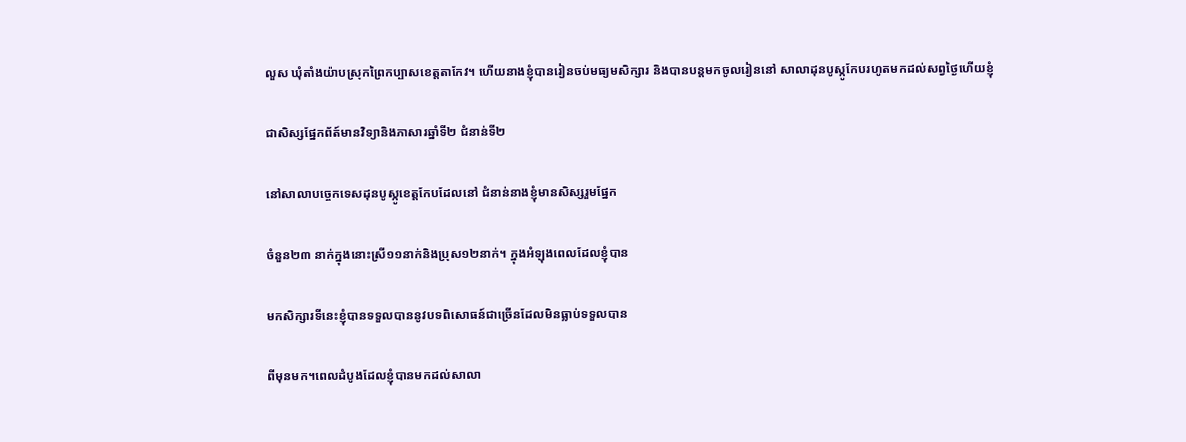លួស ឃុំតាំងយ៉ាបស្រុកព្រៃកប្បាសខេត្តតាកែវ។ ហើយនាងខ្ញុំបានរៀនចប់មធ្យមសិក្សារ និងបានបន្ដមកចូលរៀននៅ សាលាដុនបូស្កូកែបរហូតមកដល់សព្វថ្ងៃហើយខ្ញុំ

ជាសិស្សផ្នែកព័ត៍មានវិទ្យានិងភាសារឆ្នាំទី២ ជំនាន់ទី២

នៅសាលាបច្ចេកទេសដុនបូស្កូខេត្តកែបដែលនៅ ជំនាន់នាងខ្ញុំមានសិស្សរួមផ្នែក

ចំនួន២៣ នាក់ក្នុងនោះស្រី១១នាក់និងប្រុស១២នាក់។ ក្នុងអំឡុងពេលដែលខ្ញុំបាន

មកសិក្សារទីនេះខ្ញុំបានទទួលបាននូវបទពិសោធន៍ជាច្រើនដែលមិនធ្លាប់ទទួលបាន

ពីមុនមក។ពេលដំបូងដែលខ្ញុំបានមកដល់សាលា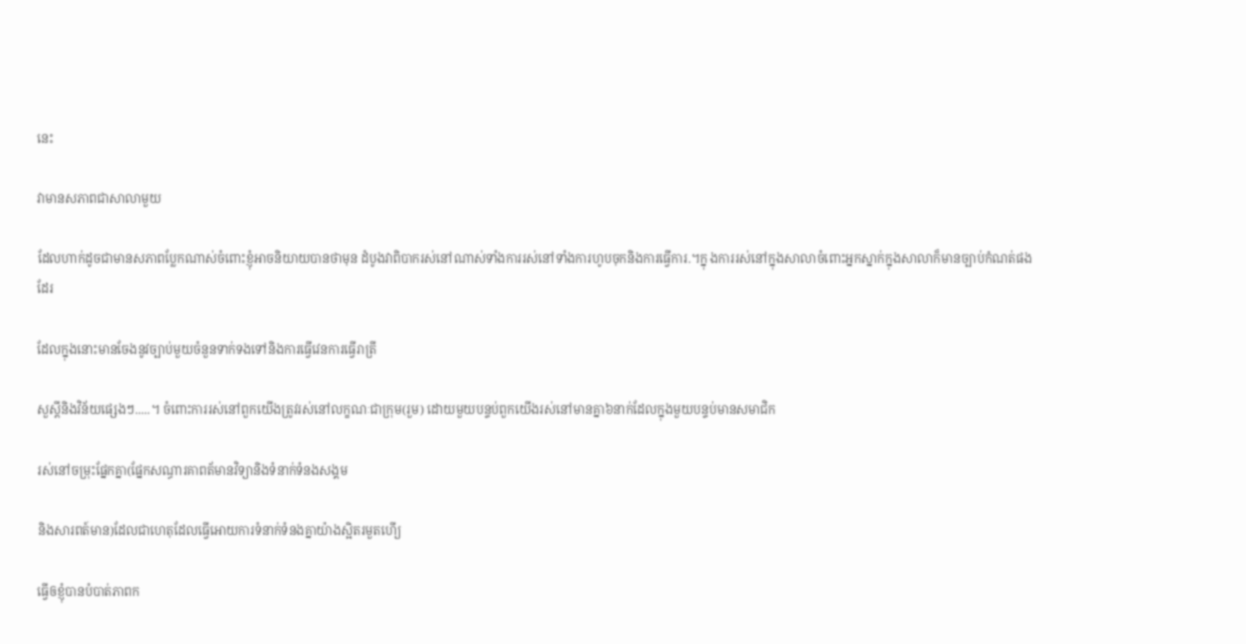នេះ

វាមានសភាពជាសាលាមួយ

ដែលហាក់ដូចជាមានសភាពប្លែកណាស់ចំពោះខ្ញុំអាចនិយាយបានថាមុន ដំបូងវាពិបាករស់នៅណាស់ទាំងការរស់នៅទាំងការហូបចុកនិងការធ្វើការ.។ក្នុ ងការរស់នៅក្នុងសាលាចំពោះអ្នកស្នាក់ក្នុងសាលាក៏មានច្បាប់កំណត់ផងដែរ

ដែលក្នុងនោះមានចែងនូវច្បាប់មួយចំនួនទាក់ទងទៅនិងការធ្វើវេនការធ្វើរាត្រី

សួស្ដីនិងវិន័យផ្សេងៗ.....។ ចំពោះការរស់នៅពួកយើងត្រូវរស់នៅលក្ខណៈជាក្រុម(រួម) ដោយមួយបន្ទប់ពួកយើងរស់នៅមានគ្នា៦នាក់ដែលក្នុងមួយបន្ទប់មានសមាជិក

រស់នៅចម្រុះផ្នែកគ្នា(ផ្នែកសណ្ធារគាពត័មានវិទ្យានិងទំនាក់ទំនងសង្គម

និងសារពត៍មាន)ដែលជាហេតុដែលធ្វើអោយការទំនាក់ទំនងគ្នាយ៉ាងស្អិតរមួតហើ្យ

ធ្វើឲខ្ញុំបានបំបាត់ភាពក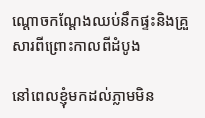ណ្ដោចកណ្ដែងឈប់នឹកផ្ទះនិងគ្រួសារពីព្រោះកាលពីដំបូង

នៅពេលខ្ញុំមកដល់ភ្លាមមិន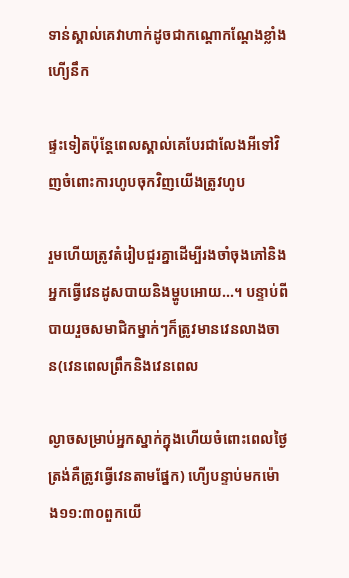ទាន់ស្គាល់គេវាហាក់ដូចជាកណ្ដោកណ្ដែងខ្លាំងហើ្យនឹក

ផ្ទះទៀតប៉ុន្ដែពេលស្គាល់គេបែរជាលែងអីទៅវិញចំពោះការហូបចុកវិញយើងត្រូវហូប

រួមហើយត្រូវតំរៀបជួរគ្នាដើម្បីរងចាំចុងភៅនិងអ្នកធ្វើវេនដូសបាយនិងម្ហូបអោយ...។ បន្ទាប់ពីបាយរួចសមាជិកម្នាក់ៗក៏ត្រូវមានវេនលាងចាន(វេនពេលព្រឹកនិងវេនពេល

ល្ងាចសម្រាប់អ្នកស្នាក់ក្នុងហើយចំពោះពេលថ្ងៃត្រង់គឺត្រូវធ្វើវេនតាមផ្នែក) ហើ្យបន្ទាប់មកម៉ោង១១:៣០ពួកយើ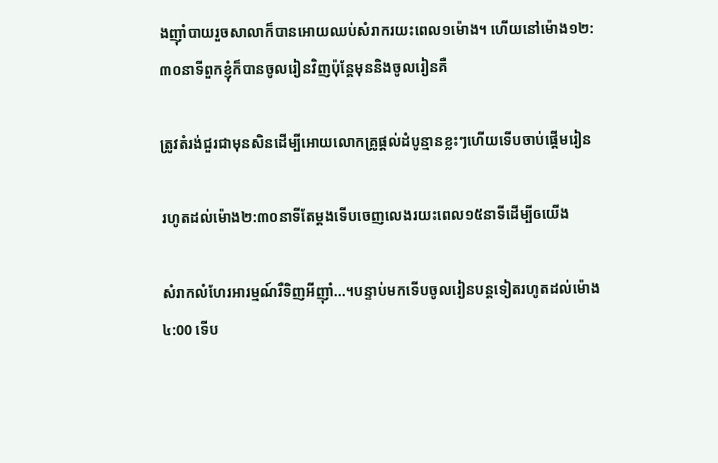ងញ៉ាំបាយរួចសាលាក៏បានអោយឈប់សំរាករយះពេល១ម៉ោង។ ហើយនៅម៉ោង១២:៣០នាទីពួកខ្ញុំក៏បានចូលរៀនវិញប៉ុន្ដែមុននិងចូលរៀនគឺ

ត្រូវតំរង់ជួរជាមុនសិនដើម្បីអោយលោកគ្រូផ្ដល់ដំបូន្មានខ្លះៗហើយទើបចាប់ផ្ដើមរៀន

រហូតដល់ម៉ោង២:៣០នាទីតែម្ដងទើបចេញលេងរយះពេល១៥នាទីដើម្បីឲយើង

សំរាកលំហែរអារម្មណ៍រឺទិញអីញ៉ាំ...។បន្ទាប់មកទើបចូលរៀនបន្ដទៀតរហូតដល់ម៉ោង៤:00 ទើប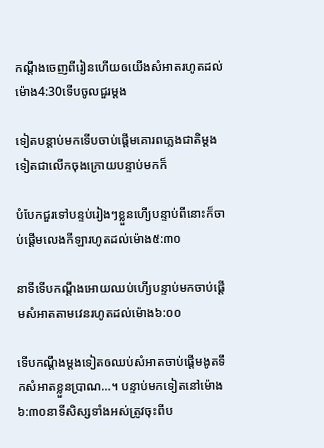កណ្ដឹងចេញពីរៀនហើយឲយើងសំអាតរហូតដល់ម៉ោង4:30ទើបចូលជួរម្ដង

ទៀតបន្ដាប់មកទើបចាប់ផ្ដើមគោរពភ្លេងជាតិម្ដងទៀតជាលើកចុងក្រោយបន្ទាប់មកក៏

បំបែកជួរទៅបន្ទប់រៀងៗខ្លួនហើ្យបន្ទាប់ពីនោះក៏ចាប់ផ្ដើមលេងកីឡារហូតដល់ម៉ោង៥:៣០

នាទីទើបកណ្ដឹងអោយឈប់ហើ្យបន្ទាប់មកចាប់ផ្ដើមសំអាតតាមវេនរហូតដល់ម៉ោង៦:០០

ទើបកណ្ដឹងម្ដងទៀតឲឈប់សំអាតចាប់ផ្ដើមងូតទឹកសំអាតខ្លួនប្រាណ…។ បន្ទាប់មកទៀតនៅម៉ោង៦:៣០នាទីសិស្សទាំងអស់ត្រូវចុះពីប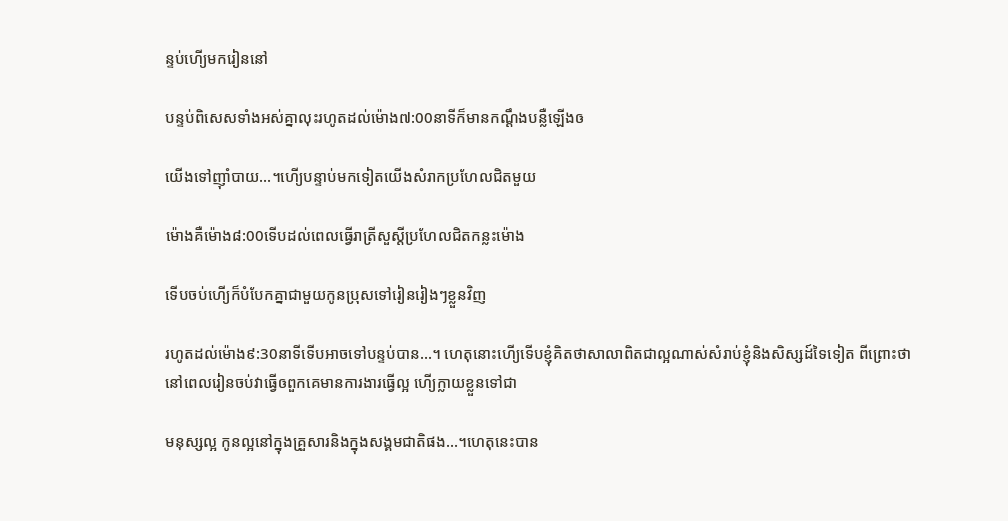ន្ទប់ហើ្យមករៀននៅ

បន្ទប់ពិសេសទាំងអស់គ្នាលុះរហូតដល់ម៉ោង៧:00នាទីក៏មានកណ្ដឹងបន្លឺឡើងឲ

យើងទៅញ៉ាំបាយ…។ហើ្យបន្ទាប់មកទៀតយើងសំរាកប្រហែលជិតមួយ

ម៉ោងគឺម៉ោង៨:00ទើបដល់ពេលធ្វើរាត្រីសួស្ដីប្រហែលជិតកន្លះម៉ោង

ទើបចប់ហើ្យក៏បំបែកគ្នាជាមួយកូនប្រុសទៅរៀនរៀងៗខ្លួនវិញ

រហូតដល់ម៉ោង៩:30នាទីទើបអាចទៅបន្ទប់បាន…។ ហេតុនោះហើ្យទើបខ្ញុំគិតថាសាលាពិតជាល្អណាស់សំរាប់ខ្ញុំនិងសិស្សដ៍ទៃទៀត ពីព្រោះថានៅពេលរៀនចប់វាធ្វើឲពួកគេមានការងារធ្វើល្អ ហើ្យក្លាយខ្លួនទៅជា

មនុស្សល្អ កូនល្អនៅក្នុងគ្រួសារនិងក្នុងសង្គមជាតិផង…។ហេតុនេះបាន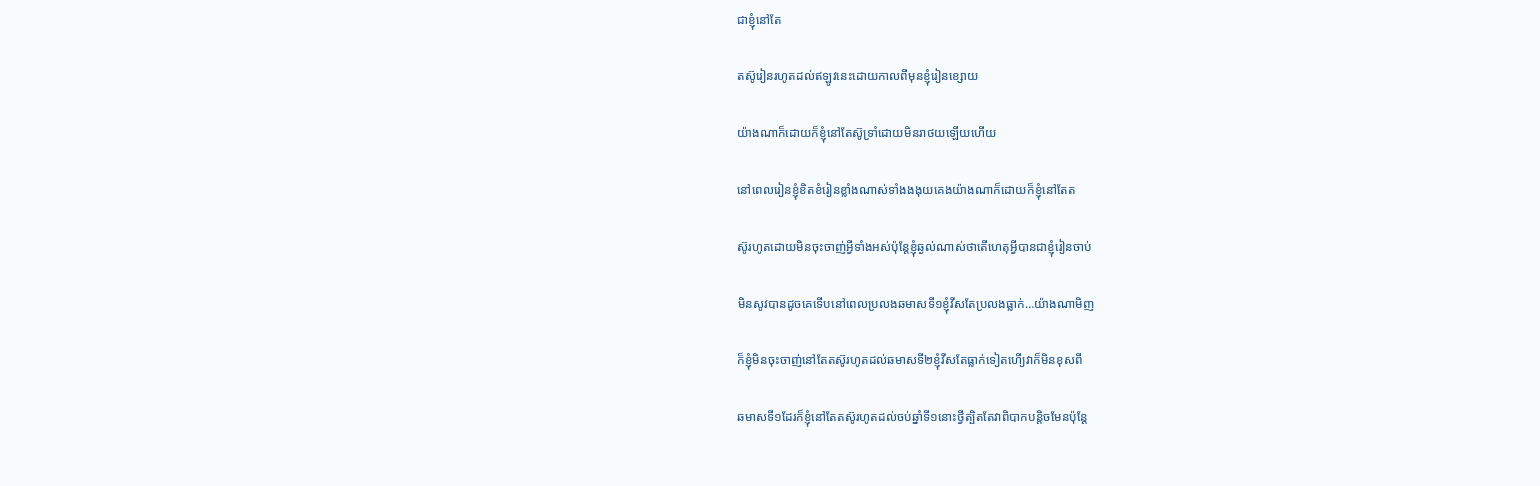ជាខ្ញុំនៅតែ

តស៊ូរៀនរហូតដល់ឥឡូវនេះដោយកាលពីមុនខ្ញុំរៀនខ្សោយ

យ៉ាងណាក៏ដោយក៏ខ្ញុំនៅតែស៊ូទ្រាំដោយមិនរាថយឡើយហើយ

នៅពេលរៀនខ្ញុំខិតខំរៀនខ្លាំងណាស់ទាំងងងុយគេងយ៉ាងណាក៏ដោយក៏ខ្ញុំនៅតែត

ស៊ូរហូតដោយមិនចុះចាញ់អ្វីទាំងអស់ប៉ុន្ដែខ្ញុំឆ្ងល់ណាស់ថាតើហេតុអ្វីបានជាខ្ញុំរៀនចាប់

មិនសូវបានដូចគេទើបនៅពេលប្រលងឆមាសទី១ខ្ញុំវីសតែប្រលងធ្លាក់…យ៉ាងណាមិញ

ក៏ខ្ញុំមិនចុះចាញ់នៅតែតស៊ូរហូតដល់ឆមាសទី២ខ្ញុំវីសតែធ្លាក់ទៀតហើ្យវាក៏មិនខុសពី

ឆមាសទី១ដែរក៏ខ្ញុំនៅតែតស៊ូរហូតដល់ចប់ឆ្នាំទី១នោះថ្វីត្បិតតែវាពិបាកបន្ដិចមែនប៉ុន្ដែ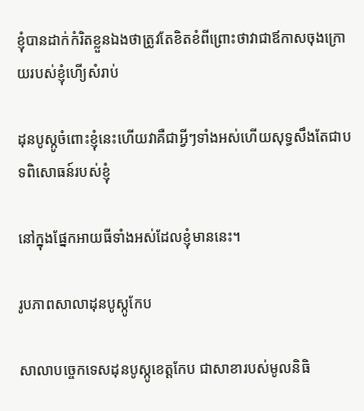ខ្ញុំបានដាក់កំរិតខ្លួនឯងថាត្រូវតែខិតខំពីព្រោះថាវាជាឪកាសចុងក្រោយរបស់ខ្ញុំហើ្យសំរាប់

ដុនបូស្កូចំពោះខ្ញុំនេះហើយវាគឺជាអ្វីៗទាំងអស់ហើយសុទ្ធសឹងតែជាបទពិសោធន៍របស់ខ្ញុំ

នៅក្នុងផ្នែកអាយធីទាំងអស់ដែលខ្ញុំមាននេះ។

រូបភាពសាលាដុនបូស្កូកែប

សាលាបច្ចេកទេសដុនបូស្កូខេត្តកែប ជាសាខារបស់មូលនិធិ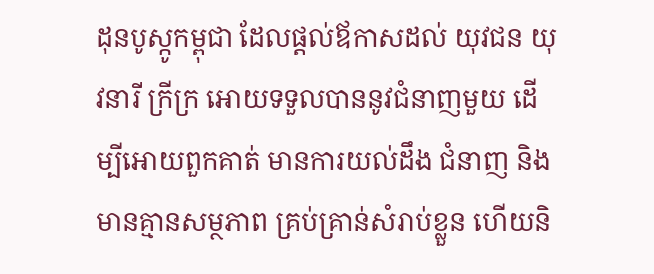ដុនបូស្កូកម្ពុជា ដែលផ្ដល់ឪកាសដល់ យុវជន យុវនារី ក្រីក្រ អោយទទួលបាននូវជំនាញមួយ ដើម្បីអោយពួកគាត់ មានការយល់ដឹង ជំនាញ និងមានគ្មានសម្ថភាព គ្រប់គ្រាន់សំរាប់ខ្លួន ហើយនិ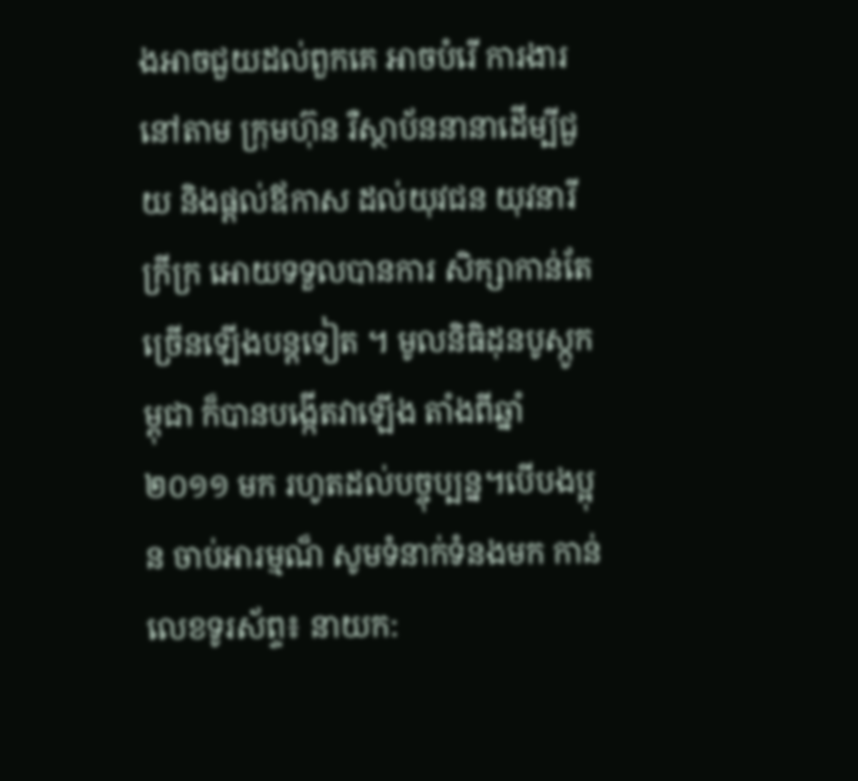ងអាចជួយដល់ពួកគេ អាចបំរើ ការងារនៅតាម ក្រុមហ៊ុន រឺស្ថាប័ននានាដើម្បីជួយ និងផ្ដល់ឪកាស ដល់យុវជន យុវនារីក្រីក្រ អោយទទួលបានការ សិក្សាកាន់តែ ច្រើនឡើងបន្ដទៀត ។ មូលនិធិដុនបូស្កូកម្ពុជា ក៏បានបង្កើតវាឡើង តាំងពីឆ្នាំ២០១១ មក រហូតដល់បច្ចុប្បន្ន។បើបងប្អុន ចាប់អារម្មណ៏ សូមទំនាក់ទំនងមក កាន់លេខទូរស័ព្ទ៖ នាយក: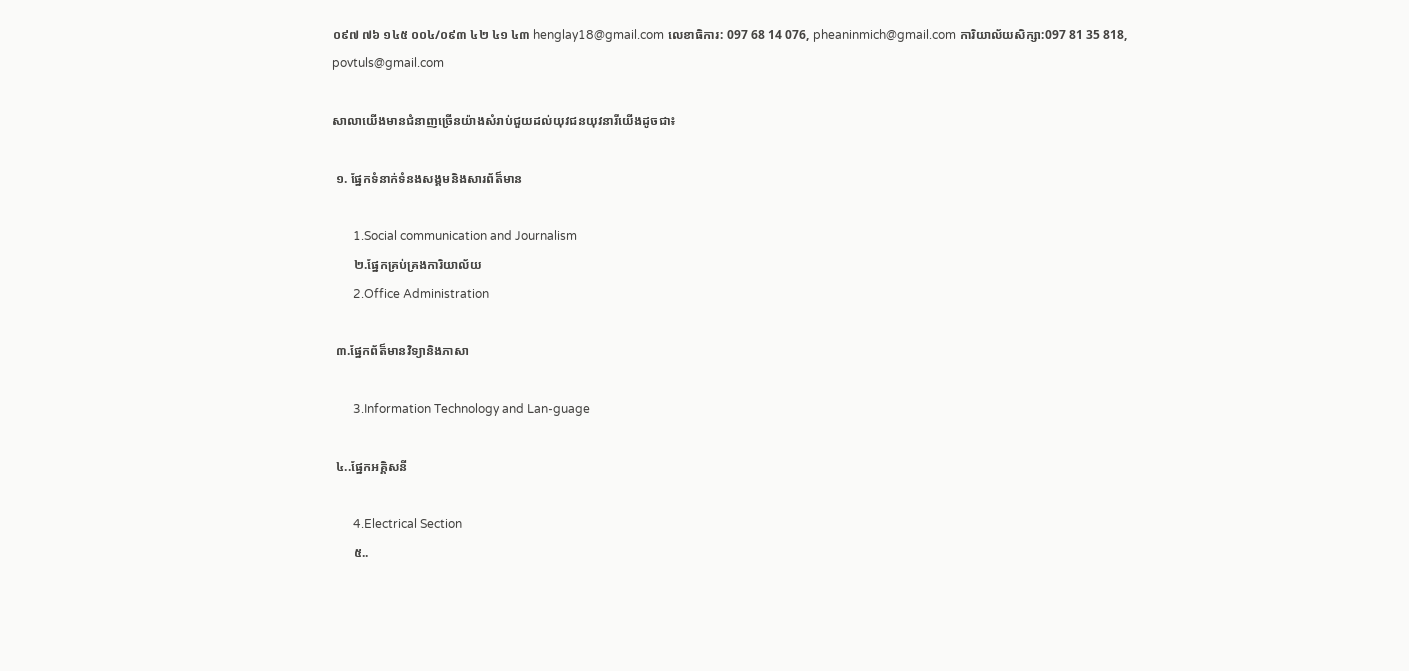០៩៧ ៧៦ ១៤៥ ០០៤/០៩៣ ៤២ ៤១ ៤៣ henglay18@gmail.com លេខាធិការ: 097 68 14 076, pheaninmich@gmail.com ការិយាល័យសិក្សា:097 81 35 818, povtuls@gmail.com

សាលាយើងមានជំនាញច្រើនយ៉ាងសំរាប់ជួយដល់យុវជនយុវនារីយើងដូចជា៖

 ១. ផ្នែកទំនាក់ទំនងសង្គមនិងសារព័ត៏មាន

       1.Social communication and Journalism
       ២.ផ្នែកគ្រប់គ្រងការិយាល័យ
       2.Office Administration

 ៣.ផ្នែកព័ត៏មានវិទ្យានិងភាសា

       3.Information Technology and Lan-guage

 ៤..ផ្នែកអគ្គិសនី

       4.Electrical Section
       ៥..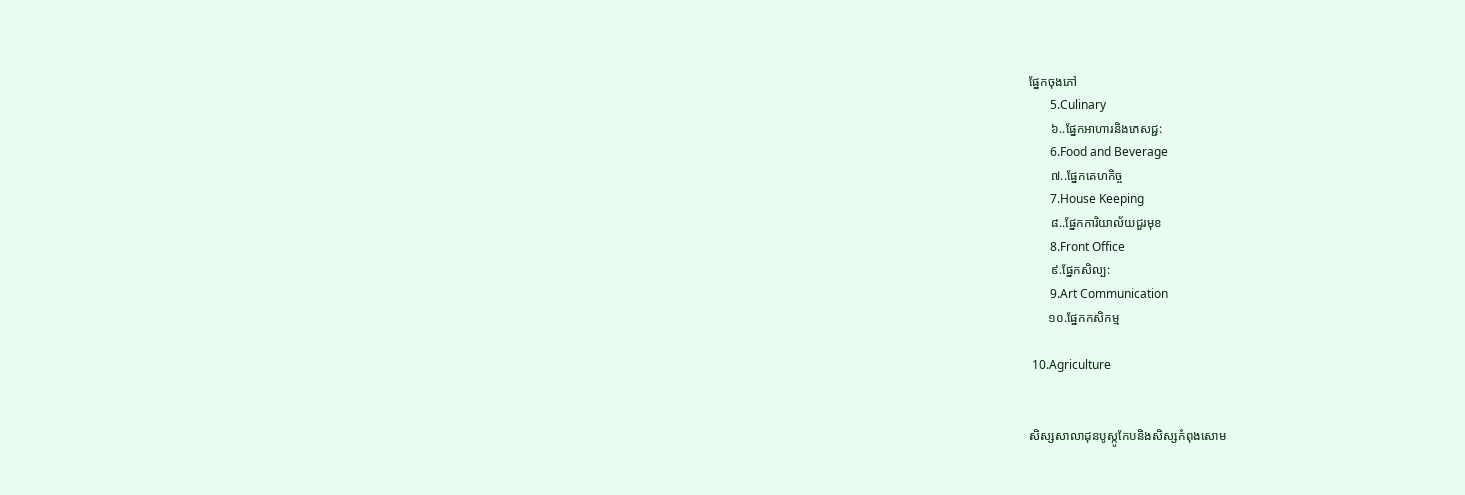ផ្នែកចុងភៅ
       5.Culinary
       ៦..ផ្នែកអាហារនិងភេសជ្ជ:
       6.Food and Beverage
       ៧..ផ្នែកគេហកិច្ច
       7.House Keeping
       ៨..ផ្នែកការិយាល័យជួរមុខ
       8.Front Office
       ៩.ផ្នែកសិល្ប:
       9.Art Communication
      ១០.ផ្នែកកសិកម្ម

 10.Agriculture


សិស្សសាលាដុនបូស្កូកែបនិងសិស្សកំពុងសោម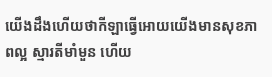យើងដឹងហើយថាកីឡាធ្វើអោយយើងមានសុខភាពល្អ ស្មារតីមាំមួន ហើយ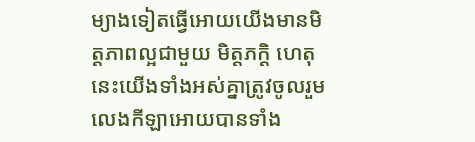ម្យាងទៀតធ្វើអោយយើងមានមិត្តភាពល្អជាមួយ មិត្តភក្តិ ហេតុនេះយើងទាំងអស់គ្នាត្រូវចូលរួមលេងកីឡាអោយបានទាំង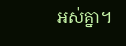អស់គ្នា។